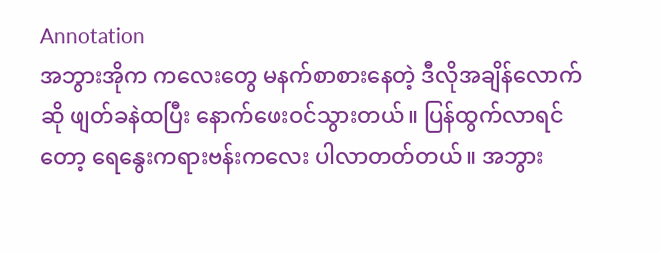Annotation
အဘွားအိုက ကလေးတွေ မနက်စာစားနေတဲ့ ဒီလိုအချိန်လောက်ဆို ဖျတ်ခနဲထပြီး နောက်ဖေးဝင်သွားတယ်။ ပြန်ထွက်လာရင်တော့ ရေနွေးကရားဗန်းကလေး ပါလာတတ်တယ်။ အဘွား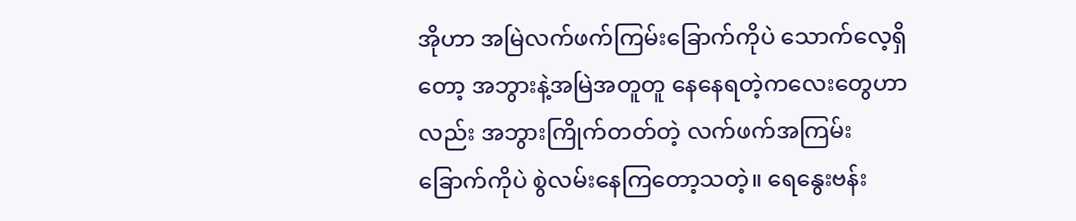အိုဟာ အမြဲလက်ဖက်ကြမ်းခြောက်ကိုပဲ သောက်လေ့ရှိတော့ အဘွားနဲ့အမြဲအတူတူ နေနေရတဲ့ကလေးတွေဟာလည်း အဘွားကြိုက်တတ်တဲ့ လက်ဖက်အကြမ်းခြောက်ကိုပဲ စွဲလမ်းနေကြတော့သတဲ့။ ရေနွေးဗန်း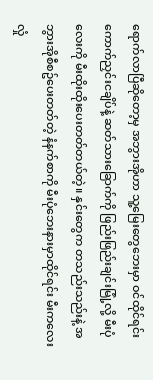ရောက်လာပြီဆိုတော့မှ အဘွားအိုဟာ သူ့မြေးတွေဘေးမှာ ဝင်ထိုင်ရင်း ကောက်ညှင်းငချိပ်နဲ့ ဆတ်သားခြောက်ကို ဖြည်းဖြည်းချင်းမြုံ့လို့ မီးပုံလေးကို မီးထိုးထိုးပေးတတ်တယ်တဲ့။ နှင်းတွေက တသည်းသည်းနဲ့ အဘွားအိုစီစဥ်ပေးတတ်တဲ့ နံနက်စာကို မီးပုံဘေးနားမှာထိုင်ရင်း မီးကလေးလှုံ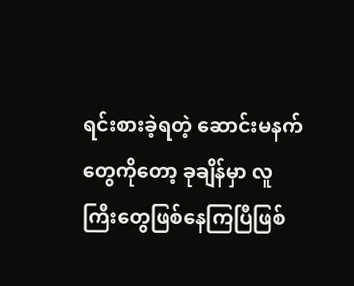ရင်းစားခဲ့ရတဲ့ ဆောင်းမနက်တွေကိုတော့ ခုချိန်မှာ လူကြီးတွေဖြစ်နေကြပြီဖြစ်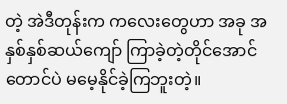တဲ့ အဲဒီတုန်းက ကလေးတွေဟာ အခု အနှစ်နှစ်ဆယ်ကျော် ကြာခဲ့တဲ့တိုင်အောင်တောင်ပဲ မမေ့နိုင်ခဲ့ကြဘူးတဲ့။